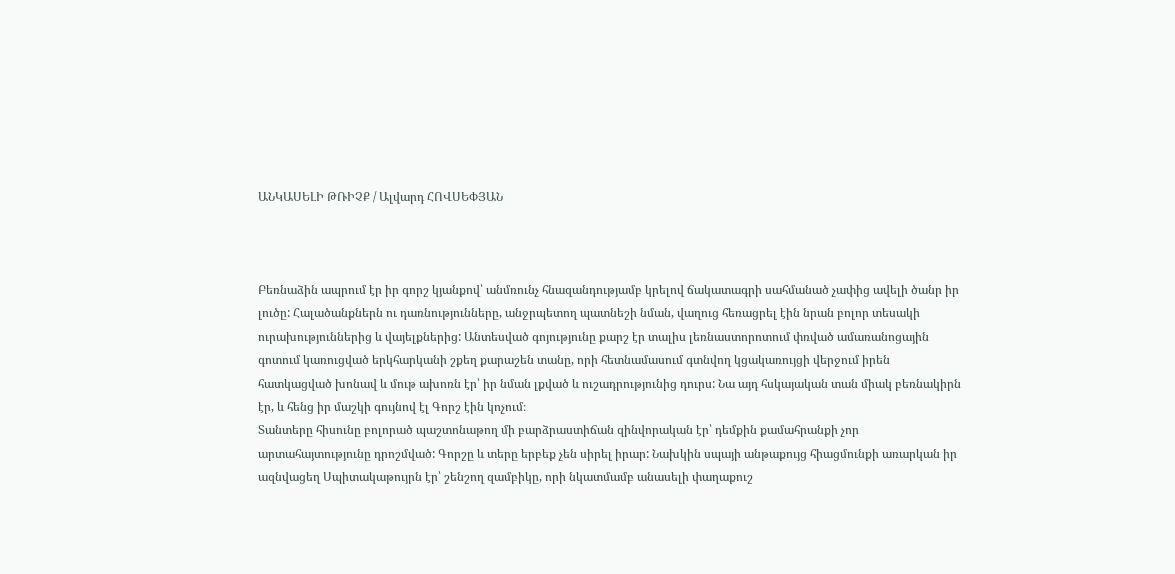ԱՆԿԱՍԵԼԻ ԹՌԻՉՔ / Ալվարդ ՀՈՎՍԵՓՅԱՆ



Բեռնաձին ապրում էր իր գորշ կյանքով՝ անմռունչ հնազանդությամբ կրելով ճակատագրի սահմանած չափից ավելի ծանր իր լուծը: Հալածանքներն ու դառնությունները, անջրպետող պատնեշի նման, վաղուց հեռացրել էին նրան բոլոր տեսակի ուրախություններից և վայելքներից: Անտեսված գոյությունը քարշ էր տալիս լեռնաստորոտում փռված ամառանոցային գոտում կառուցված երկհարկանի շքեղ քարաշեն տանը, որի հետնամասում գտնվող կցակառույցի վերջում իրեն հատկացված խոնավ և մութ ախոռն էր՝ իր նման լքված և ուշադրությունից դուրս: Նա այդ հսկայական տան միակ բեռնակիրն էր, և հենց իր մաշկի գույնով էլ Գորշ էին կոչում։
Տանտերը հիսունը բոլորած պաշտոնաթող մի բարձրաստիճան զինվորական էր՝ դեմքին քամահրանքի չոր արտահայտությունը դրոշմված: Գորշը և տերը երբեք չեն սիրել իրար: Նախկին սպայի անթաքույց հիացմունքի առարկան իր ազնվացեղ Սպիտակաթույրն էր՝ շենշող զամբիկը, որի նկատմամբ անասելի փաղաքուշ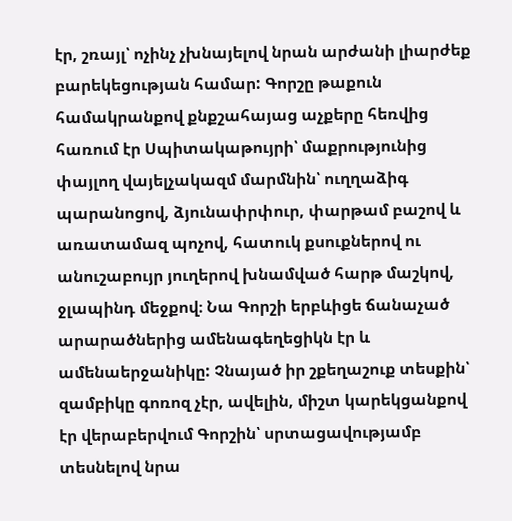էր, շռայլ՝ ոչինչ չխնայելով նրան արժանի լիարժեք բարեկեցության համար: Գորշը թաքուն համակրանքով քնքշահայաց աչքերը հեռվից հառում էր Սպիտակաթույրի՝ մաքրությունից փայլող վայելչակազմ մարմնին՝ ուղղաձիգ պարանոցով, ձյունափրփուր, փարթամ բաշով և առատամազ պոչով, հատուկ քսուքներով ու անուշաբույր յուղերով խնամված հարթ մաշկով, ջլապինդ մեջքով։ Նա Գորշի երբևիցե ճանաչած արարածներից ամենագեղեցիկն էր և ամենաերջանիկը: Չնայած իր շքեղաշուք տեսքին՝ զամբիկը գոռոզ չէր, ավելին, միշտ կարեկցանքով էր վերաբերվում Գորշին՝ սրտացավությամբ տեսնելով նրա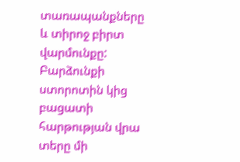տառապանքները և տիրոջ բիրտ վարմունքը:
Բարձունքի ստորոտին կից բացատի հարթության վրա տերը մի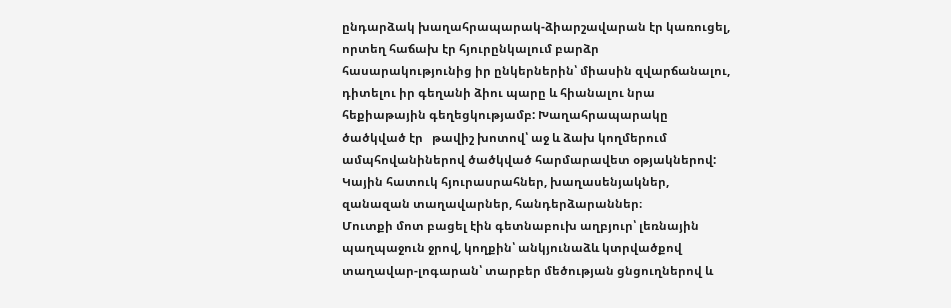ընդարձակ խաղահրապարակ-ձիարշավարան էր կառուցել, որտեղ հաճախ էր հյուրընկալում բարձր հասարակությունից իր ընկերներին՝ միասին զվարճանալու, դիտելու իր գեղանի ձիու պարը և հիանալու նրա   հեքիաթային գեղեցկությամբ: Խաղահրապարակը ծածկված էր   թավիշ խոտով՝ աջ և ձախ կողմերում ամպհովանիներով ծածկված հարմարավետ օթյակներով: Կային հատուկ հյուրասրահներ, խաղասենյակներ, զանազան տաղավարներ, հանդերձարաններ։
Մուտքի մոտ բացել էին գետնաբուխ աղբյուր՝ լեռնային պաղպաջուն ջրով, կողքին՝ անկյունաձև կտրվածքով տաղավար-լոգարան՝ տարբեր մեծության ցնցուղներով և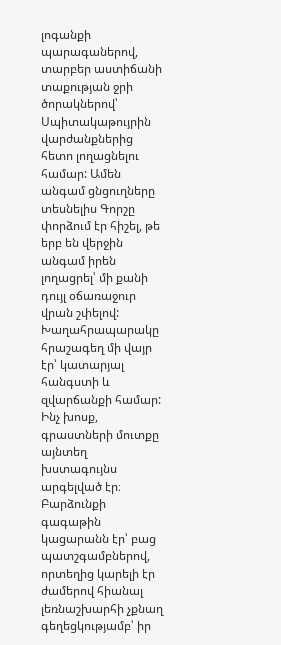լոգանքի պարագաներով, տարբեր աստիճանի տաքության ջրի ծորակներով՝ Սպիտակաթույրին վարժանքներից հետո լողացնելու համար: Ամեն անգամ ցնցուղները տեսնելիս Գորշը փորձում էր հիշել, թե երբ են վերջին անգամ իրեն լողացրել՝ մի քանի դույլ օճառաջուր վրան շփելով:
Խաղահրապարակը հրաշագեղ մի վայր էր՝ կատարյալ հանգստի և զվարճանքի համար: Ինչ խոսք, գրաստների մուտքը այնտեղ խստագույնս արգելված էր։
Բարձունքի գագաթին կացարանն էր՝ բաց պատշգամբներով, որտեղից կարելի էր ժամերով հիանալ լեռնաշխարհի չքնաղ գեղեցկությամբ՝ իր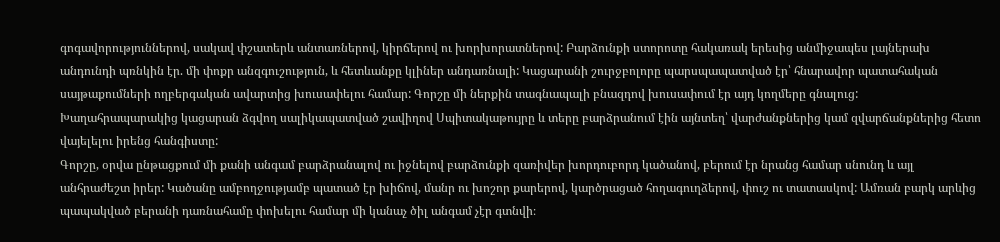գոգավորություններով, սակավ փշատերև անտառներով, կիրճերով ու խորխորատներով: Բարձունքի ստորոտը հակառակ երեսից անմիջապես լայներախ անդունդի պռնկին էր. մի փոքր անզգուշություն, և հետևանքը կլիներ անդառնալի: Կացարանի շուրջբոլորը պարսպապատված էր՝ հնարավոր պատահական սայթաքումների ողբերգական ավարտից խուսափելու համար: Գորշը մի ներքին տագնապալի բնազդով խուսափում էր այդ կողմերը գնալուց:
Խաղահրապարակից կացարան ձգվող սալիկապատված շավիղով Սպիտակաթույրը և տերը բարձրանում էին այնտեղ՝ վարժանքներից կամ զվարճանքներից հետո վայելելու իրենց հանգիստը:
Գորշը, օրվա ընթացքում մի քանի անգամ բարձրանալով ու իջնելով բարձունքի զառիվեր խորդուբորդ կածանով, բերում էր նրանց համար սնունդ և այլ անհրաժեշտ իրեր: Կածանը ամբողջությամբ պատած էր խիճով, մանր ու խոշոր քարերով, կարծրացած հողագուղձերով, փուշ ու տատասկով: Ամռան բարկ արևից պապակված բերանի դառնահամը փոխելու համար մի կանաչ ծիլ անգամ չէր գտնվի։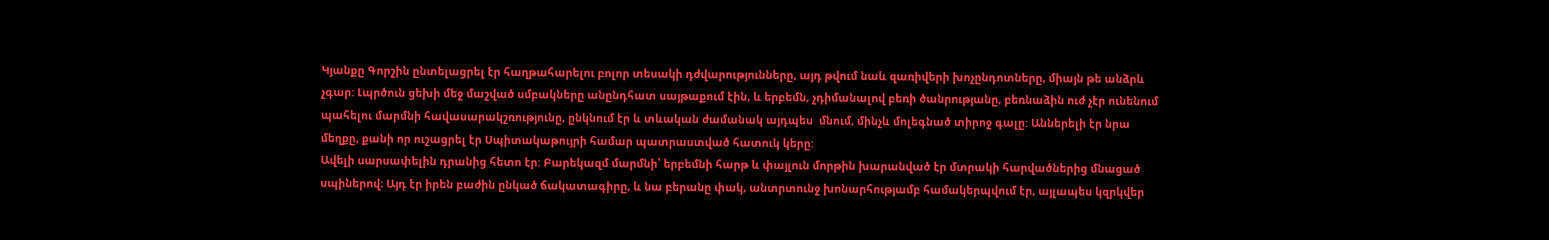Կյանքը Գորշին ընտելացրել էր հաղթահարելու բոլոր տեսակի դժվարությունները, այդ թվում նաև զառիվերի խոչընդոտները, միայն թե անձրև չգար: Լպրծուն ցեխի մեջ մաշված սմբակները անընդհատ սայթաքում էին, և երբեմն, չդիմանալով բեռի ծանրությանը, բեռնաձին ուժ չէր ունենում պահելու մարմնի հավասարակշռությունը, ընկնում էր և տևական ժամանակ այդպես  մնում, մինչև մոլեգնած տիրոջ գալը: Աններելի էր նրա մեղքը, քանի որ ուշացրել էր Սպիտակաթույրի համար պատրաստված հատուկ կերը:
Ավելի սարսափելին դրանից հետո էր: Բարեկազմ մարմնի՝ երբեմնի հարթ և փայլուն մորթին խարանված էր մտրակի հարվածներից մնացած սպիներով։ Այդ էր իրեն բաժին ընկած ճակատագիրը, և նա բերանը փակ, անտրտունջ խոնարհությամբ համակերպվում էր, այլապես կզրկվեր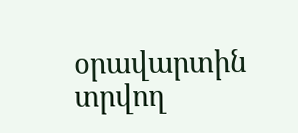օրավարտին տրվող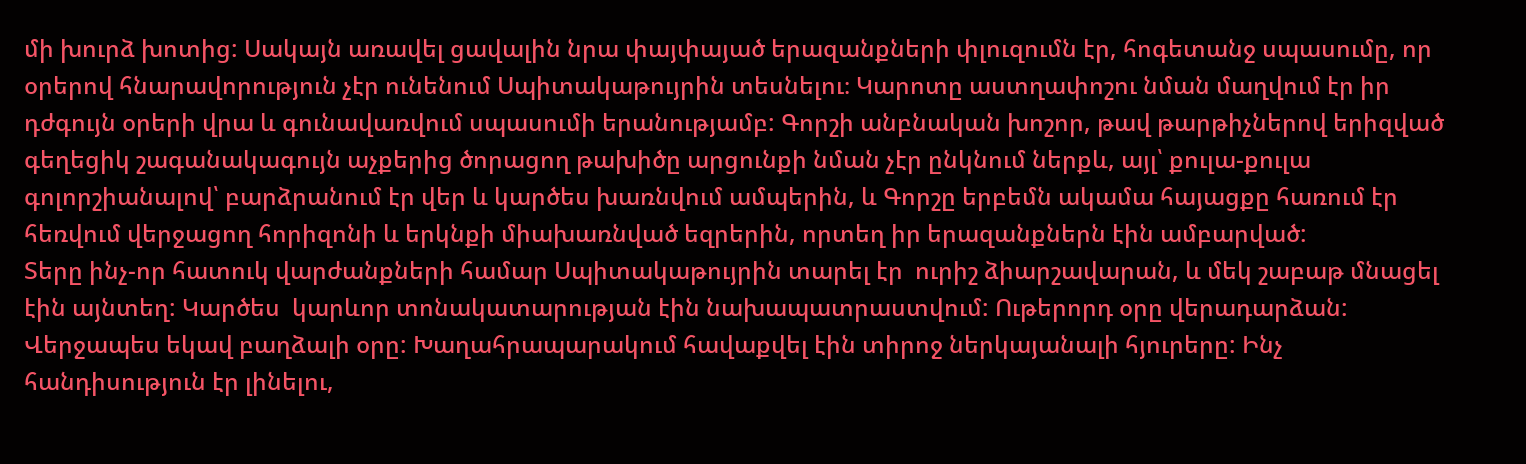մի խուրձ խոտից: Սակայն առավել ցավալին նրա փայփայած երազանքների փլուզումն էր, հոգետանջ սպասումը, որ օրերով հնարավորություն չէր ունենում Սպիտակաթույրին տեսնելու։ Կարոտը աստղափոշու նման մաղվում էր իր դժգույն օրերի վրա և գունավառվում սպասումի երանությամբ: Գորշի անբնական խոշոր, թավ թարթիչներով երիզված գեղեցիկ շագանակագույն աչքերից ծորացող թախիծը արցունքի նման չէր ընկնում ներքև, այլ՝ քուլա-քուլա գոլորշիանալով՝ բարձրանում էր վեր և կարծես խառնվում ամպերին, և Գորշը երբեմն ակամա հայացքը հառում էր հեռվում վերջացող հորիզոնի և երկնքի միախառնված եզրերին, որտեղ իր երազանքներն էին ամբարված:
Տերը ինչ-որ հատուկ վարժանքների համար Սպիտակաթույրին տարել էր  ուրիշ ձիարշավարան, և մեկ շաբաթ մնացել էին այնտեղ: Կարծես  կարևոր տոնակատարության էին նախապատրաստվում: Ութերորդ օրը վերադարձան:
Վերջապես եկավ բաղձալի օրը: Խաղահրապարակում հավաքվել էին տիրոջ ներկայանալի հյուրերը: Ինչ հանդիսություն էր լինելու,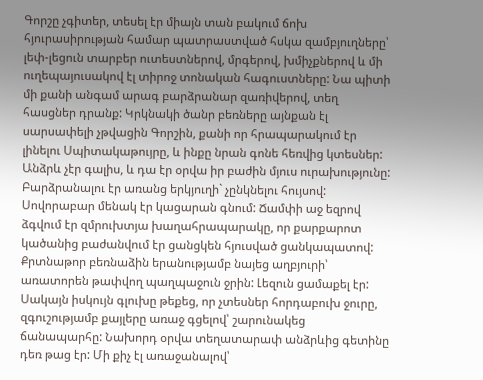Գորշը չգիտեր, տեսել էր միայն տան բակում ճոխ հյուրասիրության համար պատրաստված հսկա զամբյուղները՝ լեփ-լեցուն տարբեր ուտեստներով, մրգերով, խմիչքներով և մի ուղեպայուսակով էլ տիրոջ տոնական հագուստները: Նա պիտի մի քանի անգամ արագ բարձրանար զառիվերով, տեղ հասցներ դրանք: Կրկնակի ծանր բեռները այնքան էլ սարսափելի չթվացին Գորշին, քանի որ հրապարակում էր լինելու Սպիտակաթույրը, և ինքը նրան գոնե հեռվից կտեսներ:
Անձրև չէր գալիս, և դա էր օրվա իր բաժին մյուս ուրախությունը: Բարձրանալու էր առանց երկյուղի` չընկնելու հույսով: Սովորաբար մենակ էր կացարան գնում: Ճամփի աջ եզրով ձգվում էր զմրուխտյա խաղահրապարակը, որ քարքարոտ կածանից բաժանվում էր ցանցկեն հյուսված ցանկապատով: Քրտնաթոր բեռնաձին երանությամբ նայեց աղբյուրի՝ առատորեն թափվող պաղպաջուն ջրին: Լեզուն ցամաքել էր: Սակայն իսկույն գլուխը թեքեց, որ չտեսներ հորդաբուխ ջուրը, զգուշությամբ քայլերը առաջ գցելով՝ շարունակեց ճանապարհը: Նախորդ օրվա տեղատարափ անձրևից գետինը դեռ թաց էր: Մի քիչ էլ առաջանալով՝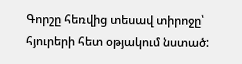Գորշը հեռվից տեսավ տիրոջը՝ հյուրերի հետ օթյակում նստած: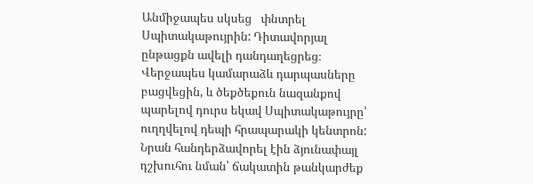Անմիջապես սկսեց   փնտրել Սպիտակաթույրին: Դիտավորյալ ընթացքն ավելի դանդաղեցրեց։ Վերջապես կամարաձև դարպասները բացվեցին, և ծեքծեքուն նազանքով պարելով դուրս եկավ Սպիտակաթույրը՝ ուղղվելով դեպի հրապարակի կենտրոն: Նրան հանդերձավորել էին ձյունափայլ դշխուհու նման՝ ճակատին թանկարժեք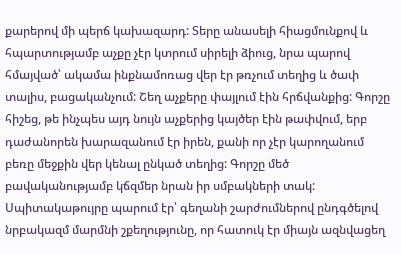քարերով մի պերճ կախազարդ: Տերը անասելի հիացմունքով և հպարտությամբ աչքը չէր կտրում սիրելի ձիուց, նրա պարով հմայված՝ ակամա ինքնամոռաց վեր էր թռչում տեղից և ծափ տալիս, բացականչում: Շեղ աչքերը փայլում էին հրճվանքից: Գորշը հիշեց, թե ինչպես այդ նույն աչքերից կայծեր էին թափվում, երբ դաժանորեն խարազանում էր իրեն, քանի որ չէր կարողանում բեռը մեջքին վեր կենալ ընկած տեղից: Գորշը մեծ բավականությամբ կճզմեր նրան իր սմբակների տակ:
Սպիտակաթույրը պարում էր՝ գեղանի շարժումներով ընդգծելով նրբակազմ մարմնի շքեղությունը, որ հատուկ էր միայն ազնվացեղ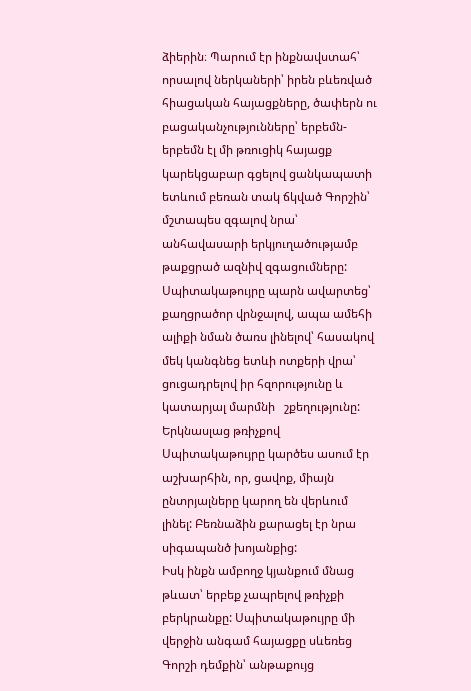ձիերին։ Պարում էր ինքնավստահ՝ որսալով ներկաների՝ իրեն բևեռված հիացական հայացքները, ծափերն ու բացականչությունները՝ երբեմն-երբեմն էլ մի թռուցիկ հայացք կարեկցաբար գցելով ցանկապատի ետևում բեռան տակ ճկված Գորշին՝ մշտապես զգալով նրա՝ անհավասարի երկյուղածությամբ թաքցրած ազնիվ զգացումները:
Սպիտակաթույրը պարն ավարտեց՝ քաղցրածոր վրնջալով, ապա ամեհի ալիքի նման ծառս լինելով՝ հասակով մեկ կանգնեց ետևի ոտքերի վրա՝ ցուցադրելով իր հզորությունը և կատարյալ մարմնի   շքեղությունը: Երկնասլաց թռիչքով Սպիտակաթույրը կարծես ասում էր աշխարհին, որ, ցավոք, միայն ընտրյալները կարող են վերևում լինել: Բեռնաձին քարացել էր նրա սիգապանծ խոյանքից:
Իսկ ինքն ամբողջ կյանքում մնաց թևատ՝ երբեք չապրելով թռիչքի բերկրանքը: Սպիտակաթույրը մի վերջին անգամ հայացքը սևեռեց Գորշի դեմքին՝ անթաքույց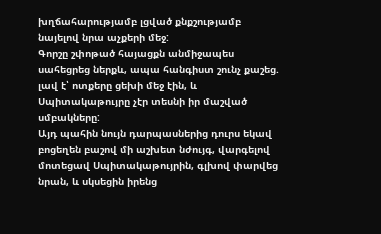խղճահարությամբ լցված քնքշությամբ նայելով նրա աչքերի մեջ:
Գորշը շփոթած հայացքն անմիջապես սահեցրեց ներքև, ապա հանգիստ շունչ քաշեց. լավ է՝ ոտքերը ցեխի մեջ էին, և Սպիտակաթույրը չէր տեսնի իր մաշված սմբակները:
Այդ պահին նույն դարպասներից դուրս եկավ բոցեղեն բաշով մի աշխետ նժույգ, վարգելով մոտեցավ Սպիտակաթույրին, գլխով փարվեց նրան, և սկսեցին իրենց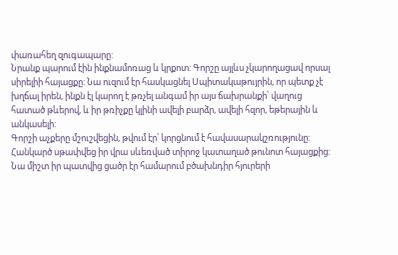փառահեղ զուգապարը:
Նրանք պարում էին ինքնամոռաց և կրքոտ: Գորշը այլևս չկարողացավ որսալ սիրելիի հայացքը: Նա ուզում էր հասկացնել Սպիտակաթույրին, որ պետք չէ խղճալ իրեն, ինքն էլ կարող է թռչել անգամ իր այս ճախրանքի՝ վաղուց հատած թևերով, և իր թռիչքը կլինի ավելի բարձր, ավելի հզոր, եթերային և անկասելի:
Գորշի աչքերը մշուշվեցին, թվում էր՝ կորցնում է հավասարակշռությունը: Հանկարծ սթափվեց իր վրա սևեռված տիրոջ կատաղած թունոտ հայացքից: Նա միշտ իր պատվից ցածր էր համարում բծախնդիր հյուրերի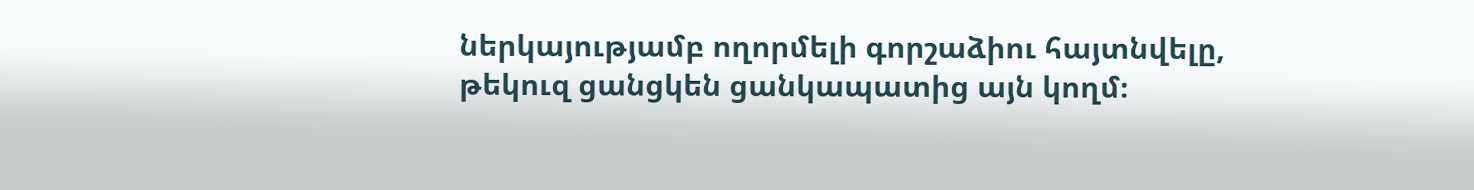ներկայությամբ ողորմելի գորշաձիու հայտնվելը, թեկուզ ցանցկեն ցանկապատից այն կողմ։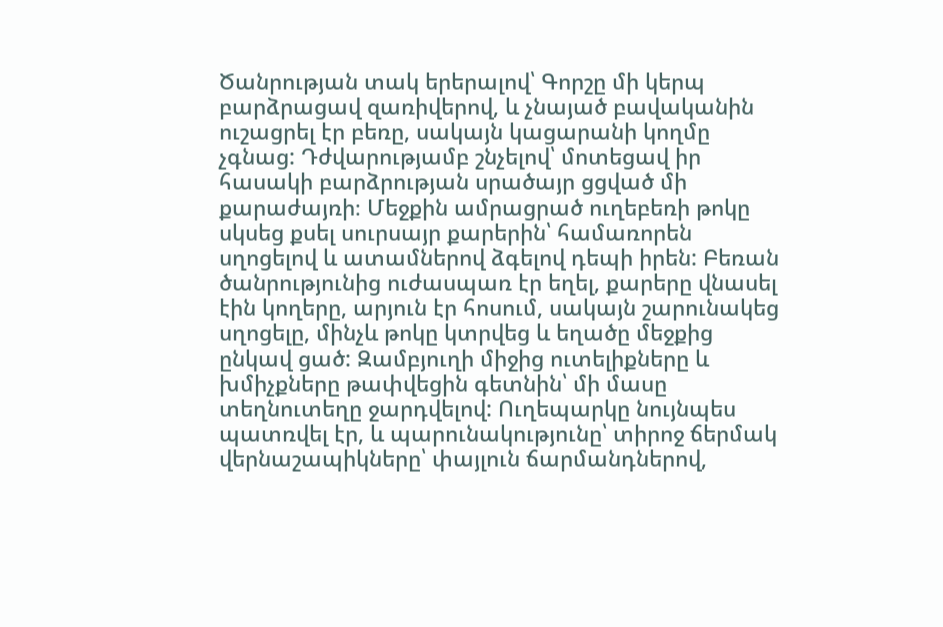Ծանրության տակ երերալով՝ Գորշը մի կերպ բարձրացավ զառիվերով, և չնայած բավականին ուշացրել էր բեռը, սակայն կացարանի կողմը չգնաց: Դժվարությամբ շնչելով՝ մոտեցավ իր հասակի բարձրության սրածայր ցցված մի քարաժայռի։ Մեջքին ամրացրած ուղեբեռի թոկը սկսեց քսել սուրսայր քարերին՝ համառորեն սղոցելով և ատամներով ձգելով դեպի իրեն: Բեռան ծանրությունից ուժասպառ էր եղել, քարերը վնասել էին կողերը, արյուն էր հոսում, սակայն շարունակեց սղոցելը, մինչև թոկը կտրվեց և եղածը մեջքից ընկավ ցած: Զամբյուղի միջից ուտելիքները և խմիչքները թափվեցին գետնին՝ մի մասը տեղնուտեղը ջարդվելով: Ուղեպարկը նույնպես պատռվել էր, և պարունակությունը՝ տիրոջ ճերմակ վերնաշապիկները՝ փայլուն ճարմանդներով,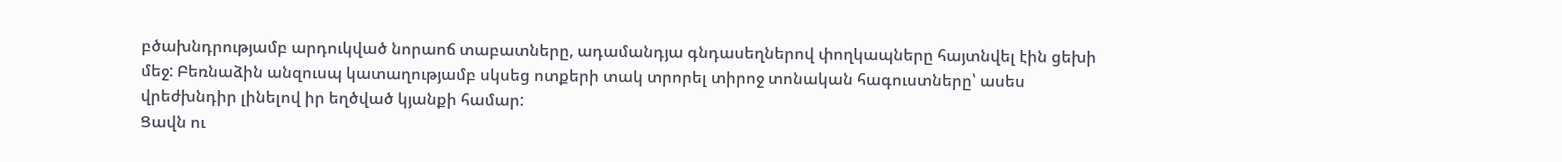բծախնդրությամբ արդուկված նորաոճ տաբատները, ադամանդյա գնդասեղներով փողկապները հայտնվել էին ցեխի մեջ: Բեռնաձին անզուսպ կատաղությամբ սկսեց ոտքերի տակ տրորել տիրոջ տոնական հագուստները՝ ասես վրեժխնդիր լինելով իր եղծված կյանքի համար:
Ցավն ու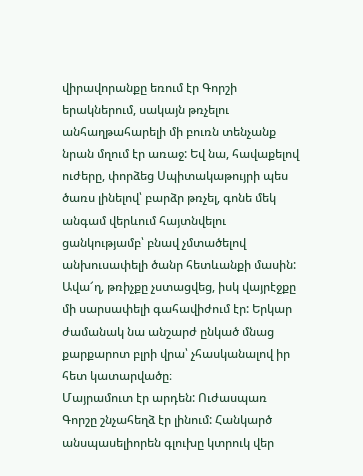վիրավորանքը եռում էր Գորշի երակներում, սակայն թռչելու անհաղթահարելի մի բուռն տենչանք նրան մղում էր առաջ: Եվ նա, հավաքելով ուժերը, փորձեց Սպիտակաթույրի պես ծառս լինելով՝ բարձր թռչել, գոնե մեկ անգամ վերևում հայտնվելու ցանկությամբ՝ բնավ չմտածելով անխուսափելի ծանր հետևանքի մասին: Ավա՜ղ, թռիչքը չստացվեց, իսկ վայրէջքը մի սարսափելի գահավիժում էր: Երկար ժամանակ նա անշարժ ընկած մնաց քարքարոտ բլրի վրա՝ չհասկանալով իր հետ կատարվածը։
Մայրամուտ էր արդեն: Ուժասպառ Գորշը շնչահեղձ էր լինում: Հանկարծ անսպասելիորեն գլուխը կտրուկ վեր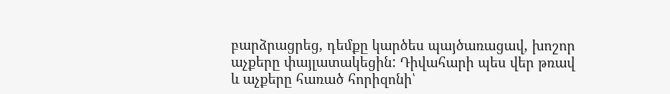բարձրացրեց, դեմքը կարծես պայծառացավ, խոշոր աչքերը փայլատակեցին: Դիվահարի պես վեր թռավ   և աչքերը հառած հորիզոնի՝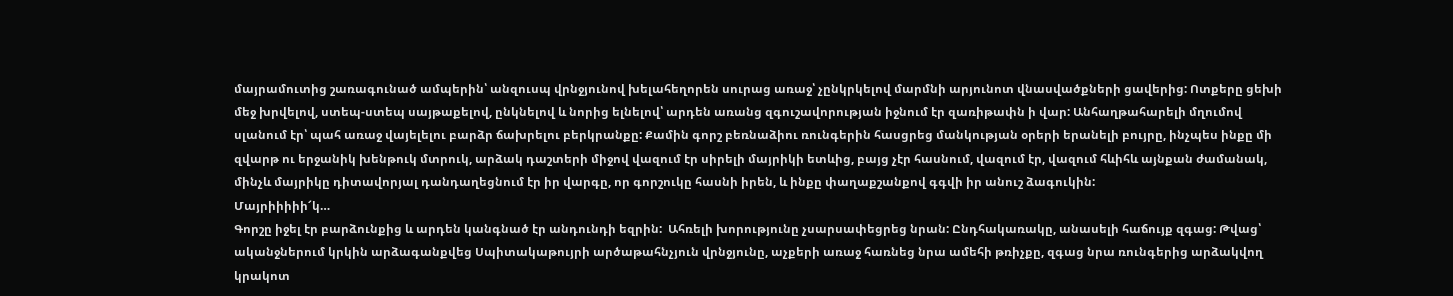մայրամուտից շառագունած ամպերին՝ անզուսպ վրնջյունով խելահեղորեն սուրաց առաջ՝ չընկրկելով մարմնի արյունոտ վնասվածքների ցավերից: Ոտքերը ցեխի մեջ խրվելով, ստեպ-ստեպ սայթաքելով, ընկնելով և նորից ելնելով՝ արդեն առանց զգուշավորության իջնում էր զառիթափն ի վար: Անհաղթահարելի մղումով սլանում էր՝ պահ առաջ վայելելու բարձր ճախրելու բերկրանքը: Քամին գորշ բեռնաձիու ռունգերին հասցրեց մանկության օրերի երանելի բույրը, ինչպես ինքը մի զվարթ ու երջանիկ խենթուկ մտրուկ, արձակ դաշտերի միջով վազում էր սիրելի մայրիկի ետևից, բայց չէր հասնում, վազում էր, վազում հևիհև այնքան ժամանակ, մինչև մայրիկը դիտավորյալ դանդաղեցնում էր իր վարգը, որ գորշուկը հասնի իրեն, և ինքը փաղաքշանքով գգվի իր անուշ ձագուկին:
Մայրիիիիի՜կ…
Գորշը իջել էր բարձունքից և արդեն կանգնած էր անդունդի եզրին:  Ահռելի խորությունը չսարսափեցրեց նրան: Ընդհակառակը, անասելի հաճույք զգաց: Թվաց՝ ականջներում կրկին արձագանքվեց Սպիտակաթույրի արծաթահնչյուն վրնջյունը, աչքերի առաջ հառնեց նրա ամեհի թռիչքը, զգաց նրա ռունգերից արձակվող   կրակոտ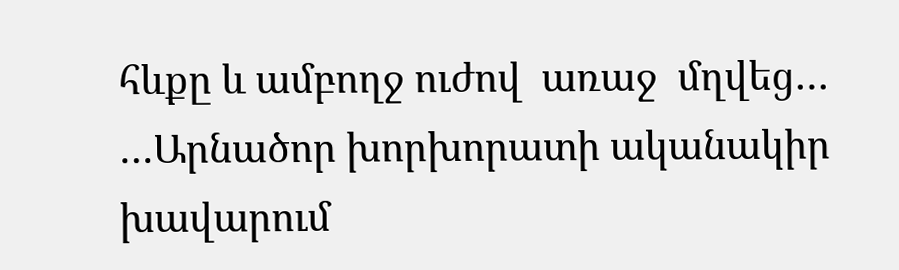հևքը և ամբողջ ուժով  առաջ  մղվեց…
…Արնածոր խորխորատի ականակիր խավարում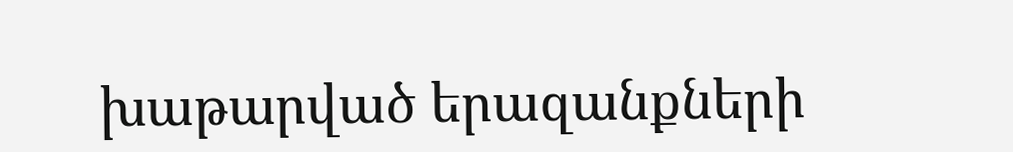խաթարված երազանքների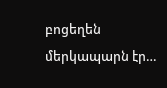բոցեղեն մերկապարն էր…